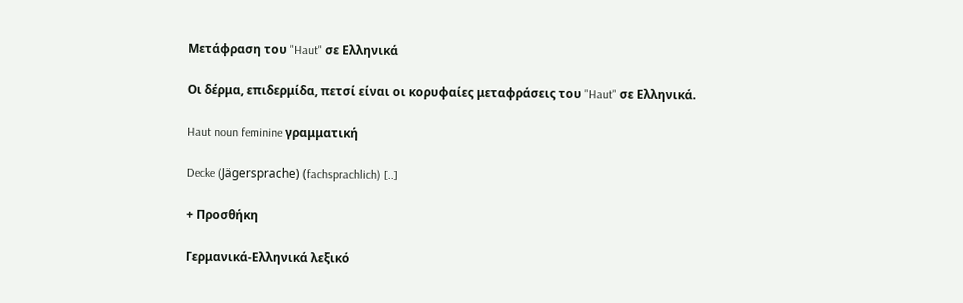Μετάφραση του "Haut" σε Ελληνικά

Οι δέρμα, επιδερμίδα, πετσί είναι οι κορυφαίες μεταφράσεις του "Haut" σε Ελληνικά.

Haut noun feminine γραμματική

Decke (Jägersprache) (fachsprachlich) [..]

+ Προσθήκη

Γερμανικά-Ελληνικά λεξικό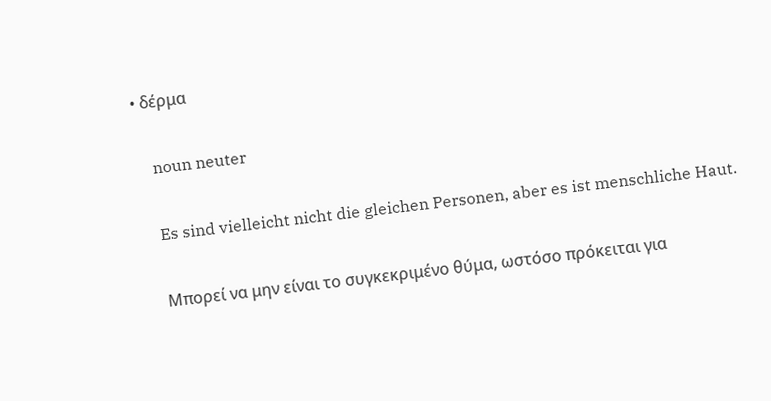• δέρμα

    noun neuter

    Es sind vielleicht nicht die gleichen Personen, aber es ist menschliche Haut.

    Μπορεί να μην είναι το συγκεκριμένο θύμα, ωστόσο πρόκειται για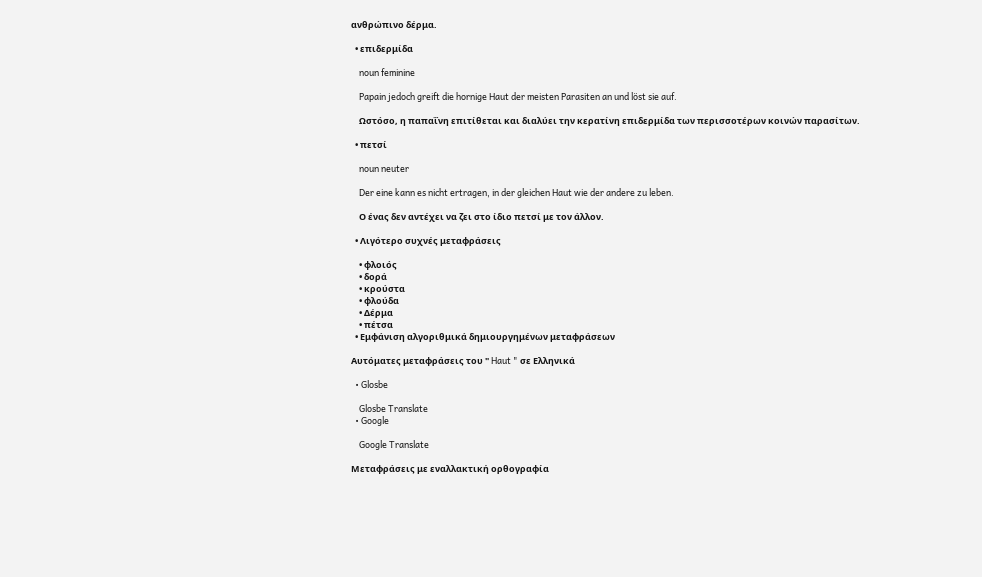ανθρώπινο δέρμα.

  • επιδερμίδα

    noun feminine

    Papain jedoch greift die hornige Haut der meisten Parasiten an und löst sie auf.

    Ωστόσο, η παπαΐνη επιτίθεται και διαλύει την κερατίνη επιδερμίδα των περισσοτέρων κοινών παρασίτων.

  • πετσί

    noun neuter

    Der eine kann es nicht ertragen, in der gleichen Haut wie der andere zu leben.

    Ο ένας δεν αντέχει να ζει στο ίδιο πετσί με τον άλλον.

  • Λιγότερο συχνές μεταφράσεις

    • φλοιός
    • δορά
    • κρούστα
    • φλούδα
    • Δέρμα
    • πέτσα
  • Εμφάνιση αλγοριθμικά δημιουργημένων μεταφράσεων

Αυτόματες μεταφράσεις του " Haut " σε Ελληνικά

  • Glosbe

    Glosbe Translate
  • Google

    Google Translate

Μεταφράσεις με εναλλακτική ορθογραφία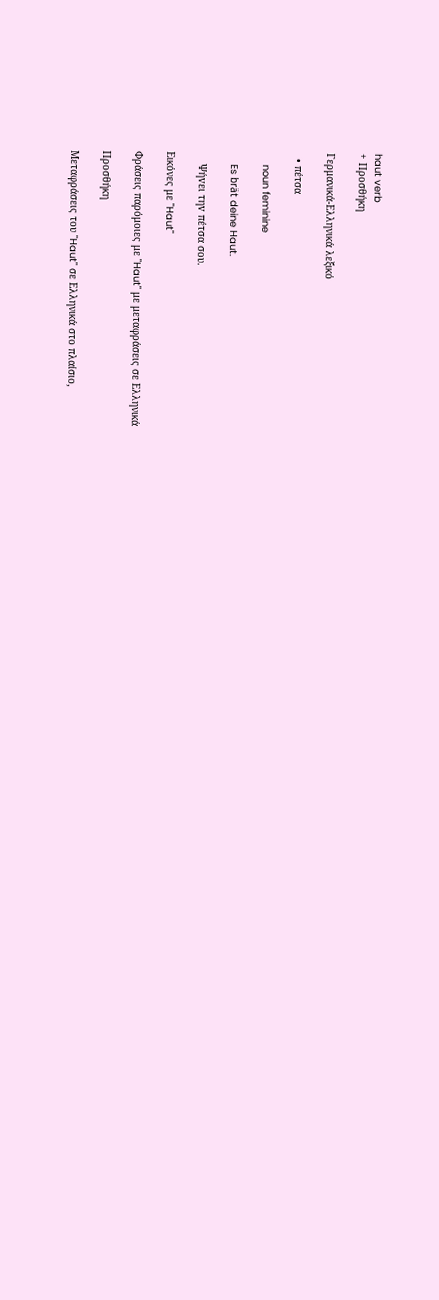haut verb
+ Προσθήκη

Γερμανικά-Ελληνικά λεξικό

  • πέτσα

    noun feminine

    Es brät deine Haut.

    Ψήvει τηv πέτσα σoυ.

Εικόνες με "Haut"

Φράσεις παρόμοιες με "Haut" με μεταφράσεις σε Ελληνικά

Προσθήκη

Μεταφράσεις του "Haut" σε Ελληνικά στο πλαίσιο,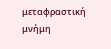μεταφραστική μνήμη